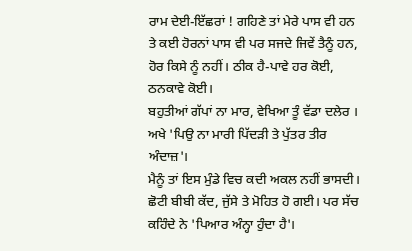ਰਾਮ ਦੇਈ-ਇੱਛਰਾਂ ! ਗਹਿਣੇ ਤਾਂ ਮੇਰੇ ਪਾਸ ਵੀ ਹਨ ਤੇ ਕਈ ਹੋਰਨਾਂ ਪਾਸ ਵੀ ਪਰ ਸਜਦੇ ਜਿਵੇਂ ਤੈਨੂੰ ਹਨ, ਹੋਰ ਕਿਸੇ ਨੂੰ ਨਹੀਂ। ਠੀਕ ਹੈ-ਪਾਵੇ ਹਰ ਕੋਈ, ਠਨਕਾਵੇ ਕੋਈ।
ਬਹੁਤੀਆਂ ਗੱਪਾਂ ਨਾ ਮਾਰ, ਵੇਖਿਆ ਤੂੰ ਵੱਡਾ ਦਲੇਰ । ਅਖੇ 'ਪਿਉ ਨਾ ਮਾਰੀ ਪਿੱਦੜੀ ਤੇ ਪੁੱਤਰ ਤੀਰ ਅੰਦਾਜ਼'।
ਮੈਨੂੰ ਤਾਂ ਇਸ ਮੁੰਡੇ ਵਿਚ ਕਦੀ ਅਕਲ ਨਹੀਂ ਭਾਸਦੀ। ਛੋਟੀ ਬੀਬੀ ਕੱਦ, ਜੁੱਸੇ ਤੇ ਮੋਹਿਤ ਹੋ ਗਈ। ਪਰ ਸੱਚ ਕਹਿੰਦੇ ਨੇ 'ਪਿਆਰ ਅੰਨ੍ਹਾ ਹੁੰਦਾ ਹੈ'।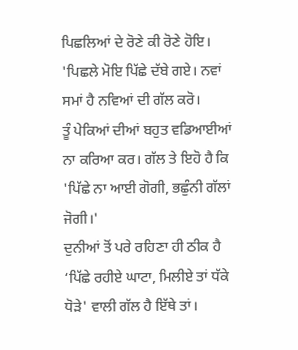ਪਿਛਲਿਆਂ ਦੇ ਰੋਣੇ ਕੀ ਰੋਣੇ ਹੋਇ। 'ਪਿਛਲੇ ਮੋਇ ਪਿੱਛੇ ਦੱਬੇ ਗਏ। ਨਵਾਂ ਸਮਾਂ ਹੈ ਨਵਿਆਂ ਦੀ ਗੱਲ ਕਰੋ।
ਤੂੰ ਪੇਕਿਆਂ ਦੀਆਂ ਬਹੁਤ ਵਡਿਆਈਆਂ ਨਾ ਕਰਿਆ ਕਰ। ਗੱਲ ਤੇ ਇਹੋ ਹੈ ਕਿ 'ਪਿੱਛੇ ਨਾ ਆਈ ਗੋਗੀ, ਭਛੁੰਨੀ ਗੱਲਾਂ ਜੋਗੀ।'
ਦੁਨੀਆਂ ਤੋਂ ਪਰੇ ਰਹਿਣਾ ਹੀ ਠੀਕ ਹੈ ‘ਪਿੱਛੇ ਰਹੀਏ ਘਾਟਾ, ਮਿਲੀਏ ਤਾਂ ਧੱਕੇ ਧੋੜੇ' ਵਾਲੀ ਗੱਲ ਹੈ ਇੱਥੇ ਤਾਂ।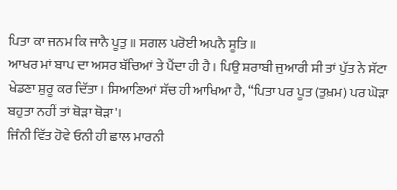ਪਿਤਾ ਕਾ ਜਨਮ ਕਿ ਜਾਨੈ ਪੂਤੁ ॥ ਸਗਲ ਪਰੋਈ ਅਪਨੈ ਸੂਤਿ ॥
ਆਖਰ ਮਾਂ ਬਾਪ ਦਾ ਅਸਰ ਬੱਚਿਆਂ ਤੇ ਪੈਂਦਾ ਹੀ ਹੈ। ਪਿਉ ਸ਼ਰਾਬੀ ਜੁਆਰੀ ਸੀ ਤਾਂ ਪੁੱਤ ਨੇ ਸੱਟਾ ਖੇਡਣਾ ਸ਼ੁਰੂ ਕਰ ਦਿੱਤਾ। ਸਿਆਣਿਆਂ ਸੱਚ ਹੀ ਆਖਿਆ ਹੈ, “ਪਿਤਾ ਪਰ ਪੂਤ (ਤੁਖ਼ਮ) ਪਰ ਘੋੜਾ ਬਹੁਤਾ ਨਹੀਂ ਤਾਂ ਥੋੜਾ ਥੋੜਾ'।
ਜਿੰਨੀ ਵਿੱਤ ਹੋਵੇ ਓਨੀ ਹੀ ਛਾਲ ਮਾਰਨੀ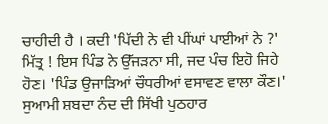ਚਾਹੀਦੀ ਹੈ । ਕਦੀ 'ਪਿੱਦੀ ਨੇ ਵੀ ਪੀਂਘਾਂ ਪਾਈਆਂ ਨੇ ?'
ਮਿੱਤ੍ਰ ! ਇਸ ਪਿੰਡ ਨੇ ਉੱਜੜਨਾ ਸੀ, ਜਦ ਪੰਚ ਇਹੋ ਜਿਹੇ ਹੋਣ। 'ਪਿੰਡ ਉਜਾੜਿਆਂ ਚੌਧਰੀਆਂ ਵਸਾਵਣ ਵਾਲਾ ਕੌਣ।'
ਸੁਆਮੀ ਸ਼ਬਦਾ ਨੰਦ ਦੀ ਸਿੱਖੀ ਪੁਠਹਾਰ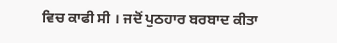ਵਿਚ ਕਾਫੀ ਸੀ । ਜਦੋਂ ਪੁਠਹਾਰ ਬਰਬਾਦ ਕੀਤਾ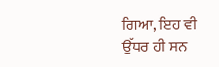ਗਿਆ, ਇਹ ਵੀ ਉੱਧਰ ਹੀ ਸਨ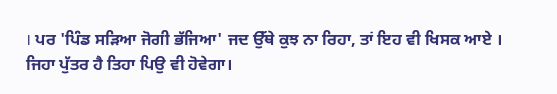। ਪਰ 'ਪਿੰਡ ਸੜਿਆ ਜੋਗੀ ਭੱਜਿਆ' ਜਦ ਉੱਥੇ ਕੁਝ ਨਾ ਰਿਹਾ, ਤਾਂ ਇਹ ਵੀ ਖਿਸਕ ਆਏ ।
ਜਿਹਾ ਪੁੱਤਰ ਹੈ ਤਿਹਾ ਪਿਉ ਵੀ ਹੋਵੇਗਾ।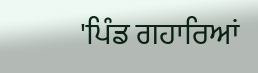'ਪਿੰਡ ਗਹਾਰਿਆਂ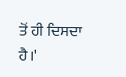ਤੋਂ ਹੀ ਦਿਸਦਾ ਹੈ।'